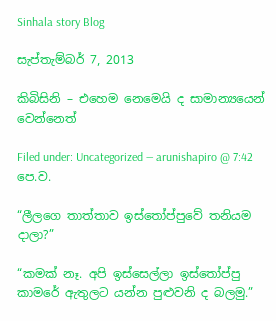Sinhala story Blog

සැප්තැම්බර් 7, 2013

කිබිසිනි – එහෙම නෙමෙයි ද සාමාන්‍යයෙන් වෙන්නෙත්

Filed under: Uncategorized — arunishapiro @ 7:42 පෙ.ව.

“ලීලගෙ තාත්තාව ඉස්තෝප්පුවේ තනියම දාලා?”

“කමක් නෑ. අපි ඉස්සෙල්ලා ඉස්තෝප්පු කාමරේ ඇතුලට යන්න පුළුවනි ද බලමු.”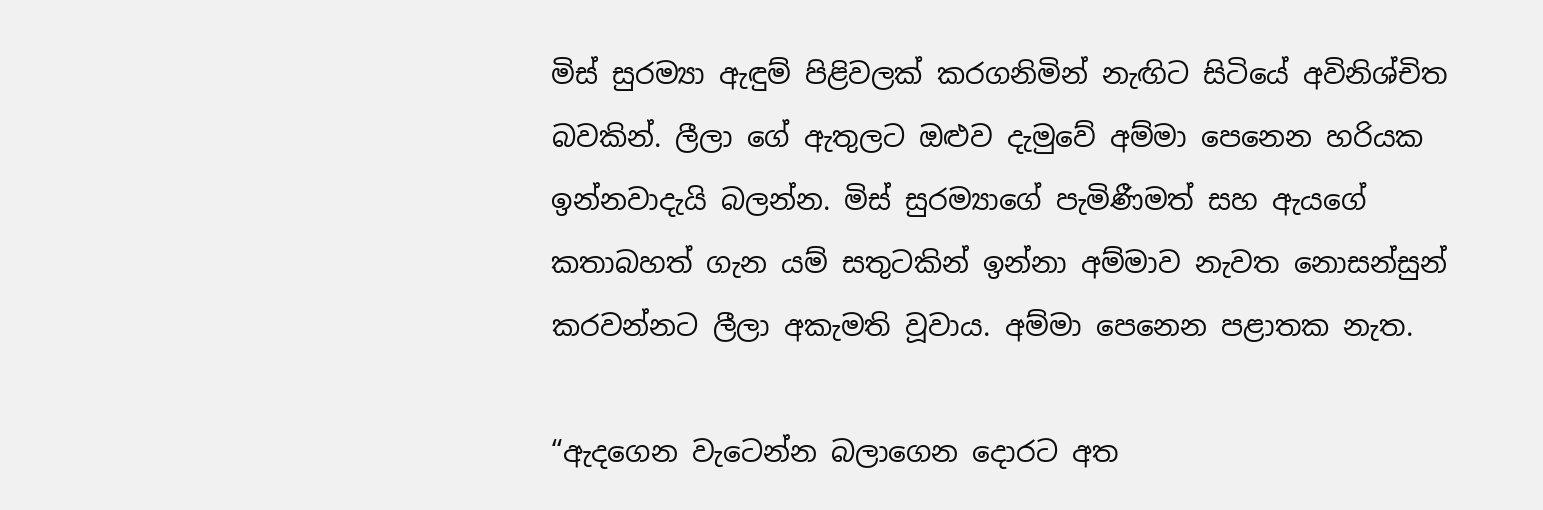මිස් සුරම්‍යා ඇඳුම් පිළිවලක් කරගනිමින් නැඟිට සිටියේ අවිනිශ්චිත බවකින්. ලීලා ගේ ඇතුලට ඔළුව දැමුවේ අම්මා පෙනෙන හරියක ඉන්නවාදැයි බලන්න. මිස් සුරම්‍යාගේ පැමිණීමත් සහ ඇයගේ කතාබහත් ගැන යම් සතුටකින් ඉන්නා අම්මාව නැවත නොසන්සුන් කරවන්නට ලීලා අකැමති වූවාය. අම්මා පෙනෙන පළාතක නැත.

“ඇදගෙන වැටෙන්න බලාගෙන දොරට අත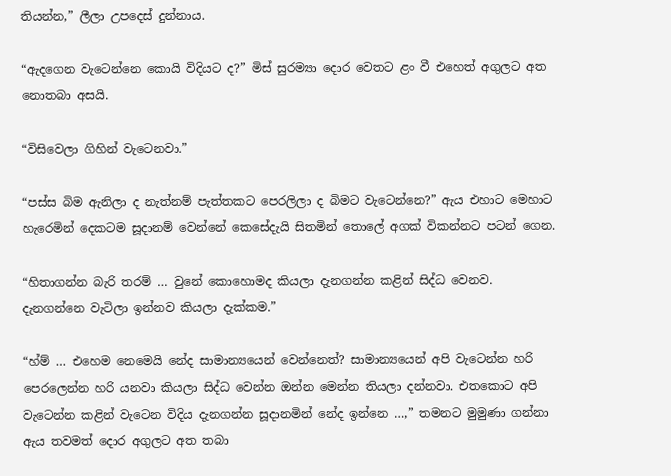තියන්න,” ලීලා උපදෙස් දුන්නාය.

“ඇදගෙන වැටෙන්නෙ කොයි විදියට ද?” මිස් සුරම්‍යා දොර වෙතට ළං වී එහෙත් අගුලට අත නොතබා අසයි.

“විසිවෙලා ගිහින් වැටෙනවා.”

“පස්ස බිම ඇනිලා ද නැත්නම් පැත්තකට පෙරලිලා ද බිමට වැටෙන්නෙ?” ඇය එහාට මෙහාට හැරෙමින් දෙකටම සූදානම් වෙන්නේ කෙසේදැයි සිතමින් තොලේ අගක් විකන්නට පටන් ගෙන.

“හිතාගන්න බැරි තරම් … වුනේ කොහොමද කියලා දැනගන්න කළින් සිද්ධ වෙනව. දැනගන්නෙ වැටිලා ඉන්නව කියලා දැක්කම.”

“හ්ම් … එහෙම නෙමෙයි නේද සාමාන්‍යයෙන් වෙන්නෙත්? සාමාන්‍යයෙන් අපි වැටෙන්න හරි පෙරලෙන්න හරි යනවා කියලා සිද්ධ වෙන්න ඔන්න මෙන්න තියලා දන්නවා. එතකොට අපි වැටෙන්න කළින් වැටෙන විදිය දැනගන්න සූදානමින් නේද ඉන්නෙ …,” තමනට මුමුණා ගන්නා ඇය තවමත් දොර අගුලට අත තබා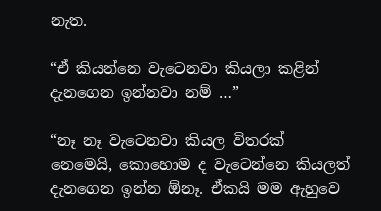නැත.

“ඒ කියන්නෙ වැටෙනවා කියලා කළින් දැනගෙන ඉන්නවා නම් …”

“නෑ නෑ වැටෙනවා කියල විතරක් නෙමෙයි, කොහොම ද වැටෙන්නෙ කියලත් දැනගෙන ඉන්න ඕනෑ. ඒකයි මම ඇහුවෙ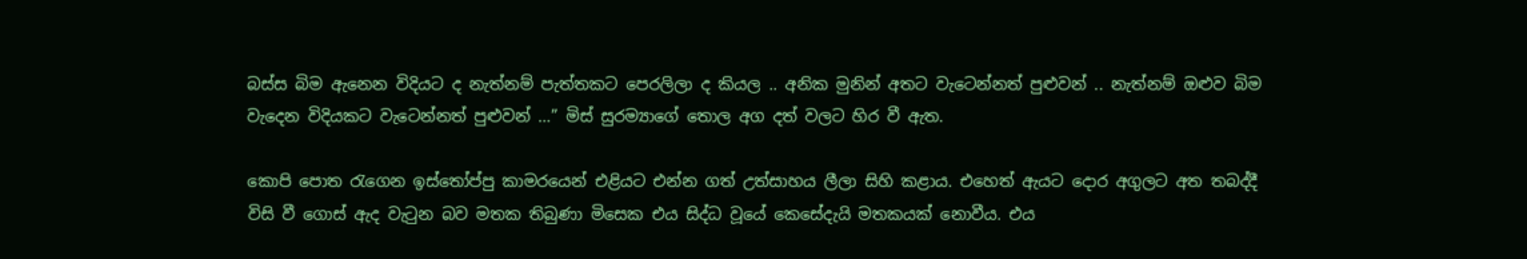බස්ස බිම ඇනෙන විදියට ද නැත්නම් පැත්තකට පෙරලිලා ද කියල .. අනික මුනින් අතට වැටෙන්නත් පුළුවන් .. නැත්නම් ඔළුව බිම වැදෙන විදියකට වැටෙන්නත් පුළුවන් …” මිස් සුරම්‍යාගේ තොල අග දත් වලට හිර වී ඇත.

කොපි පොත රැගෙන ඉස්තෝප්පු කාමරයෙන් එළියට එන්න ගත් උත්සාහය ලීලා සිහි කළාය. එහෙත් ඇයට දොර අගුලට අත තබද්දී විසි වී ගොස් ඇද වැටුන බව මතක තිබුණා මිසෙක එය සිද්ධ වූයේ කෙසේදැයි මතකයක් නොවීය. එය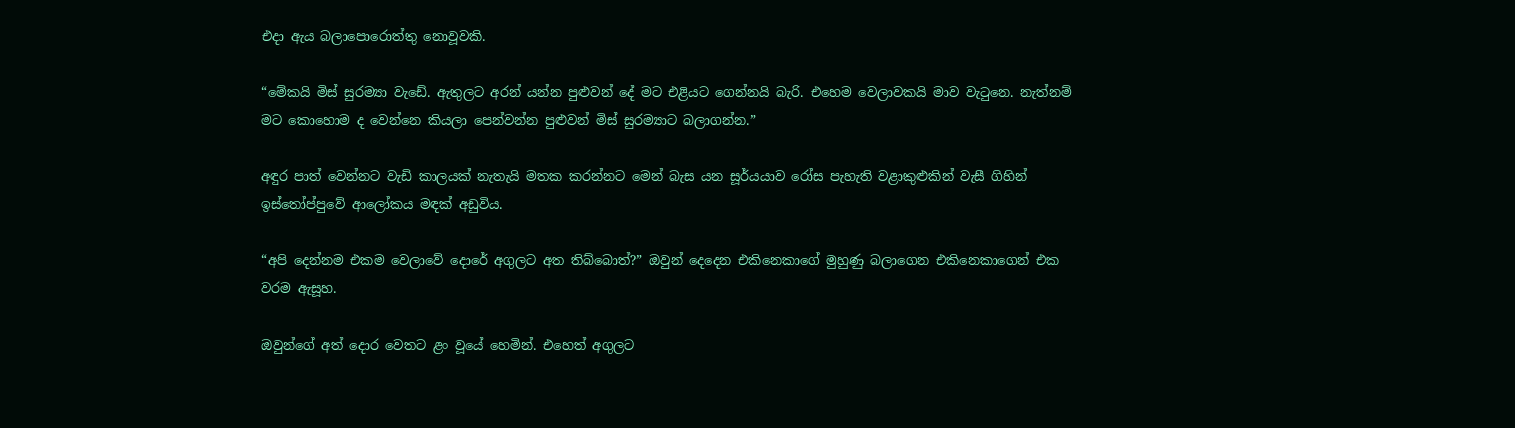එදා ඇය බලාපොරොත්තු නොවූවකි.

“මේකයි මිස් සුරම්‍යා වැඩේ. ඇතුලට අරන් යන්න පුළුවන් දේ මට එළියට ගෙන්නයි බැරි. එහෙම වෙලාවකයි මාව වැටුනෙ. නැත්නම් මට කොහොම ද වෙන්නෙ කියලා පෙන්වන්න පුළුවන් මිස් සුරම්‍යාට බලාගන්න.”

අඳුර පාත් වෙන්නට වැඩි කාලයක් නැතැයි මතක කරන්නට මෙන් බැස යන සූර්යයාව රෝස පැහැති වළාකුළුකින් වැසී ගිහින් ඉස්තෝප්පුවේ ආලෝකය මඳක් අඩුවිය.

“අපි දෙන්නම එකම වෙලාවේ දොරේ අගුලට අත තිබ්බොත්?” ඔවුන් දෙදෙන එකිනෙකාගේ මුහුණු බලාගෙන එකිනෙකාගෙන් එක වරම ඇසූහ.

ඔවුන්ගේ අත් දොර වෙතට ළං වූයේ හෙමින්. එහෙත් අගුලට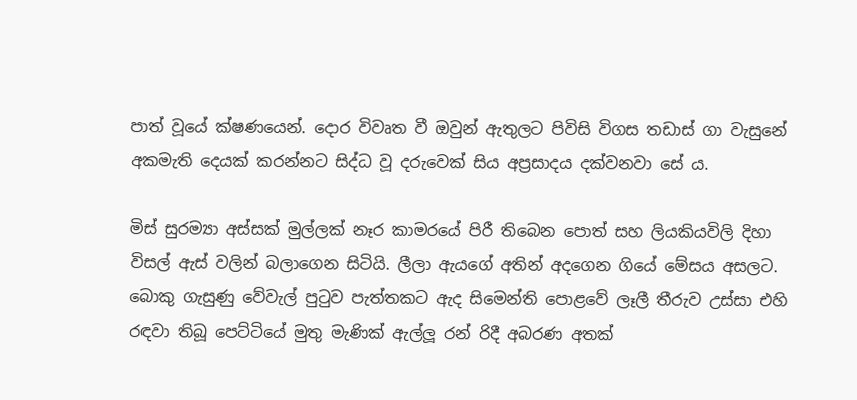පාත් වූයේ ක්ෂණයෙන්. දොර විවෘත වී ඔවුන් ඇතුලට පිවිසි විගස තඩාස් ගා වැසුනේ අකමැති දෙයක් කරන්නට සිද්ධ වූ දරුවෙක් සිය අප්‍රසාදය දක්වනවා සේ ය.

මිස් සුරම්‍යා අස්සක් මුල්ලක් නෑර කාමරයේ පිරී තිබෙන පොත් සහ ලියකියවිලි දිහා විසල් ඇස් වලින් බලාගෙන සිටියි. ලීලා ඇයගේ අතින් අදගෙන ගියේ මේසය අසලට. බොකු ගැසුණු වේවැල් පුටුව පැත්තකට ඇද සිමෙන්ති පොළවේ ලෑලී තීරුව උස්සා එහි රඳවා තිබූ පෙට්ටියේ මුතු මැණික් ඇල්ලූ රන් රිදී අබරණ අතක්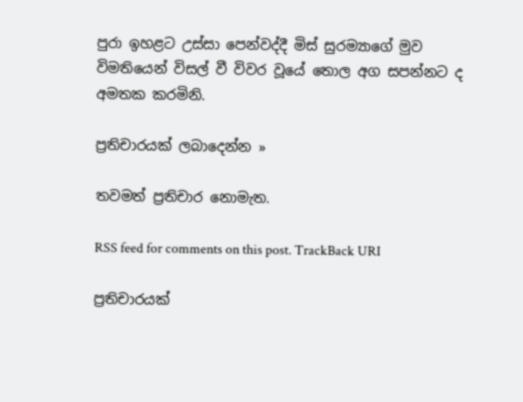පුරා ඉහළට උස්සා පෙන්වද්දී මිස් සුරම්‍යාගේ මුව විමතියෙන් විසල් වී විවර වූයේ තොල අග සපන්නට ද අමතක කරමිනි.

ප්‍රතිචාරයක් ලබාදෙන්න »

තවමත් ප්‍රතිචාර නොමැත.

RSS feed for comments on this post. TrackBack URI

ප්‍රතිචාරයක්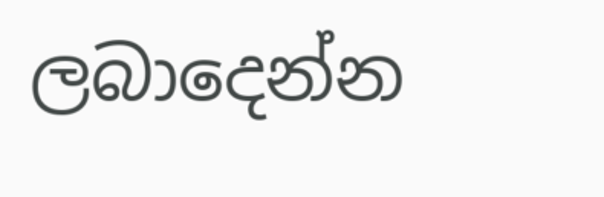ලබාදෙන්න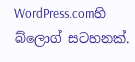WordPress.comහි බ්ලොග් සටහනක්.